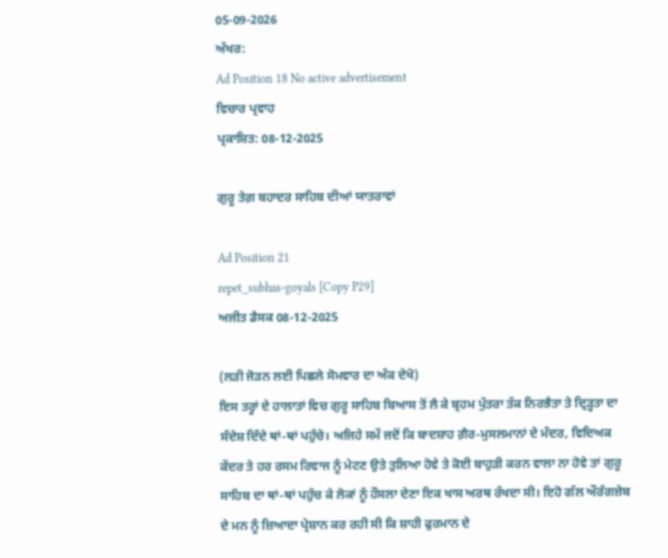05-09-2026
ਅੱਖਰ:
Ad Position 18 No active advertisement
ਵਿਚਾਰ ਪ੍ਰਵਾਹ
ਪ੍ਰਕਾਸ਼ਿਤ: 08-12-2025

ਗੁਰੂ ਤੇਗ਼ ਬਹਾਦਰ ਸਾਹਿਬ ਦੀਆਂ ਯਾਤਰਾਵਾਂ

Ad Position 21
repet_subhas-goyals [Copy P29]
ਅਜੀਤ ਡੈਸਕ 08-12-2025

(ਲੜੀ ਜੋੜਨ ਲਈ ਪਿਛਲੇ ਸੋਮਵਾਰ ਦਾ ਅੰਕ ਦੇਖੋ)
ਇਸ ਤਰ੍ਹਾਂ ਦੇ ਹਾਲਾਤਾਂ ਵਿਚ ਗੁਰੂ ਸਾਹਿਬ ਬਿਆਸ ਤੋਂ ਲੈ ਕੇ ਬ੍ਰਹਮ ਪੁੱਤਰਾ ਤੱਕ ਨਿਰਭੈਤਾ ਤੇ ਦ੍ਰਿੜ੍ਹਤਾ ਦਾ ਸੰਦੇਸ਼ ਦਿੰਦੇ ਥਾਂ-ਥਾਂ ਪਹੁੰਚੇ। ਅਜਿਹੇ ਸਮੇਂ ਜਦੋਂ ਕਿ ਬਾਦਸ਼ਾਹ ਗ਼ੈਰ-ਮੁਸਲਮਾਨਾਂ ਦੇ ਮੰਦਰ, ਵਿਦਿਅਕ ਕੇਂਦਰ ਤੇ ਹਰ ਰਸਮ ਰਿਵਾਜ ਨੂੰ ਮੇਟਣ ਉਤੇ ਤੁਲਿਆ ਹੋਵੇ ਤੇ ਕੋਈ ਬਾਹੁੜੀ ਕਰਨ ਵਾਲਾ ਨਾ ਹੋਵੇ ਤਾਂ ਗੁਰੂ ਸਾਹਿਬ ਦਾ ਥਾਂ-ਥਾਂ ਪਹੁੰਚ ਕੇ ਲੋਕਾਂ ਨੂੰ ਹੌਸਲਾ ਦੇਣਾ ਇਕ ਖਾਸ ਅਰਥ ਰੱਖਦਾ ਸੀ। ਇਹੋ ਗੱਲ ਔਰੰਗਜ਼ੇਬ ਦੇ ਮਨ ਨੂੰ ਜ਼ਿਆਦਾ ਪ੍ਰੇਸ਼ਾਨ ਕਰ ਰਹੀ ਸੀ ਕਿ ਸ਼ਾਹੀ ਫੁਰਮਾਨ ਦੇ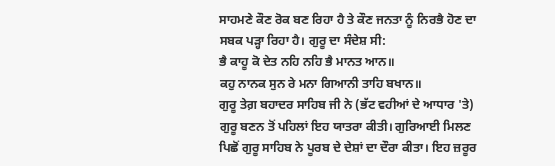ਸਾਹਮਣੇ ਕੌਣ ਰੋਕ ਬਣ ਰਿਹਾ ਹੈ ਤੇ ਕੌਣ ਜਨਤਾ ਨੂੰ ਨਿਰਭੈ ਹੋਣ ਦਾ ਸਬਕ ਪੜ੍ਹਾ ਰਿਹਾ ਹੈ। ਗੁਰੂ ਦਾ ਸੰਦੇਸ਼ ਸੀ:
ਭੈ ਕਾਹੂ ਕੋ ਦੇਤ ਨਹਿ ਨਹਿ ਭੈ ਮਾਨਤ ਆਨ॥
ਕਹੁ ਨਾਨਕ ਸੁਨ ਰੇ ਮਨਾ ਗਿਆਨੀ ਤਾਹਿ ਬਖਾਨ॥
ਗੁਰੂ ਤੇਗ਼ ਬਹਾਦਰ ਸਾਹਿਬ ਜੀ ਨੇ (ਭੱਟ ਵਹੀਆਂ ਦੇ ਆਧਾਰ 'ਤੇ) ਗੁਰੂ ਬਣਨ ਤੋਂ ਪਹਿਲਾਂ ਇਹ ਯਾਤਰਾ ਕੀਤੀ। ਗੁਰਿਆਈ ਮਿਲਣ ਪਿਛੋਂ ਗੁਰੂ ਸਾਹਿਬ ਨੇ ਪੂਰਬ ਦੇ ਦੇਸ਼ਾਂ ਦਾ ਦੌਰਾ ਕੀਤਾ। ਇਹ ਜ਼ਰੂਰ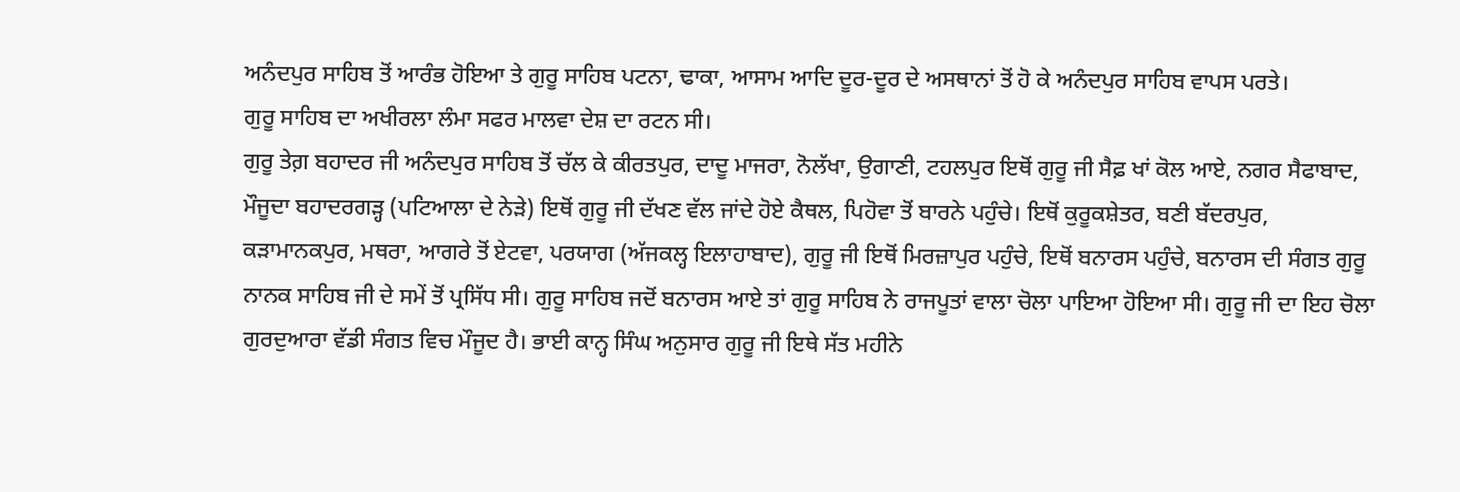ਅਨੰਦਪੁਰ ਸਾਹਿਬ ਤੋਂ ਆਰੰਭ ਹੋਇਆ ਤੇ ਗੁਰੂ ਸਾਹਿਬ ਪਟਨਾ, ਢਾਕਾ, ਆਸਾਮ ਆਦਿ ਦੂਰ-ਦੂਰ ਦੇ ਅਸਥਾਨਾਂ ਤੋਂ ਹੋ ਕੇ ਅਨੰਦਪੁਰ ਸਾਹਿਬ ਵਾਪਸ ਪਰਤੇ।
ਗੁਰੂ ਸਾਹਿਬ ਦਾ ਅਖੀਰਲਾ ਲੰਮਾ ਸਫਰ ਮਾਲਵਾ ਦੇਸ਼ ਦਾ ਰਟਨ ਸੀ।
ਗੁਰੂ ਤੇਗ਼ ਬਹਾਦਰ ਜੀ ਅਨੰਦਪੁਰ ਸਾਹਿਬ ਤੋਂ ਚੱਲ ਕੇ ਕੀਰਤਪੁਰ, ਦਾਦੂ ਮਾਜਰਾ, ਨੋਲੱਖਾ, ਉਗਾਣੀ, ਟਹਲਪੁਰ ਇਥੋਂ ਗੁਰੂ ਜੀ ਸੈਫ਼ ਖਾਂ ਕੋਲ ਆਏ, ਨਗਰ ਸੈਫਾਬਾਦ, ਮੌਜੂਦਾ ਬਹਾਦਰਗੜ੍ਹ (ਪਟਿਆਲਾ ਦੇ ਨੇੜੇ) ਇਥੋਂ ਗੁਰੂ ਜੀ ਦੱਖਣ ਵੱਲ ਜਾਂਦੇ ਹੋਏ ਕੈਥਲ, ਪਿਹੋਵਾ ਤੋਂ ਬਾਰਨੇ ਪਹੁੰਚੇ। ਇਥੋਂ ਕੁਰੂਕਸ਼ੇਤਰ, ਬਣੀ ਬੱਦਰਪੁਰ, ਕੜਾਮਾਨਕਪੁਰ, ਮਥਰਾ, ਆਗਰੇ ਤੋਂ ਏਟਵਾ, ਪਰਯਾਗ (ਅੱਜਕਲ੍ਹ ਇਲਾਹਾਬਾਦ), ਗੁਰੂ ਜੀ ਇਥੋਂ ਮਿਰਜ਼ਾਪੁਰ ਪਹੁੰਚੇ, ਇਥੋਂ ਬਨਾਰਸ ਪਹੁੰਚੇ, ਬਨਾਰਸ ਦੀ ਸੰਗਤ ਗੁਰੂ ਨਾਨਕ ਸਾਹਿਬ ਜੀ ਦੇ ਸਮੇਂ ਤੋਂ ਪ੍ਰਸਿੱਧ ਸੀ। ਗੁਰੂ ਸਾਹਿਬ ਜਦੋਂ ਬਨਾਰਸ ਆਏ ਤਾਂ ਗੁਰੂ ਸਾਹਿਬ ਨੇ ਰਾਜਪੂਤਾਂ ਵਾਲਾ ਚੋਲਾ ਪਾਇਆ ਹੋਇਆ ਸੀ। ਗੁਰੂ ਜੀ ਦਾ ਇਹ ਚੋਲਾ ਗੁਰਦੁਆਰਾ ਵੱਡੀ ਸੰਗਤ ਵਿਚ ਮੌਜੂਦ ਹੈ। ਭਾਈ ਕਾਨ੍ਹ ਸਿੰਘ ਅਨੁਸਾਰ ਗੁਰੂ ਜੀ ਇਥੇ ਸੱਤ ਮਹੀਨੇ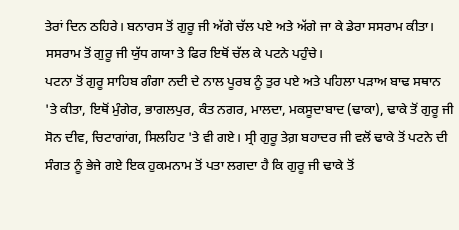ਤੇਰਾਂ ਦਿਨ ਠਹਿਰੇ। ਬਨਾਰਸ ਤੋਂ ਗੁਰੂ ਜੀ ਅੱਗੇ ਚੱਲ ਪਏ ਅਤੇ ਅੱਗੇ ਜਾ ਕੇ ਡੇਰਾ ਸਸਰਾਮ ਕੀਤਾ। ਸਸਰਾਮ ਤੋਂ ਗੁਰੂ ਜੀ ਯੁੱਧ ਗਯਾ ਤੇ ਫਿਰ ਇਥੋਂ ਚੱਲ ਕੇ ਪਟਨੇ ਪਹੁੰਚੇ।
ਪਟਨਾ ਤੋਂ ਗੁਰੂ ਸਾਹਿਬ ਗੰਗਾ ਨਦੀ ਦੇ ਨਾਲ ਪੂਰਬ ਨੂੰ ਤੁਰ ਪਏ ਅਤੇ ਪਹਿਲਾ ਪੜਾਅ ਬਾਢ ਸਥਾਨ 'ਤੇ ਕੀਤਾ, ਇਥੋਂ ਮੁੰਗੇਰ, ਭਾਗਲਪੁਰ, ਕੰਤ ਨਗਰ, ਮਾਲਦਾ, ਮਕਸੂਦਾਬਾਦ (ਢਾਕਾ), ਢਾਕੇ ਤੋਂ ਗੁਰੂ ਜੀ ਸੋਨ ਦੀਵ, ਚਿਟਾਗਾਂਗ, ਸਿਲਹਿਟ 'ਤੇ ਵੀ ਗਏ। ਸ੍ਰੀ ਗੁਰੂ ਤੇਗ਼ ਬਹਾਦਰ ਜੀ ਵਲੋਂ ਢਾਕੇ ਤੋਂ ਪਟਨੇ ਦੀ ਸੰਗਤ ਨੂੰ ਭੇਜੇ ਗਏ ਇਕ ਹੁਕਮਨਾਮ ਤੋਂ ਪਤਾ ਲਗਦਾ ਹੈ ਕਿ ਗੁਰੂ ਜੀ ਢਾਕੇ ਤੋਂ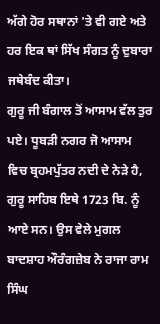ਅੱਗੇ ਹੋਰ ਸਥਾਨਾਂ 'ਤੇ ਵੀ ਗਏ ਅਤੇ ਹਰ ਇਕ ਥਾਂ ਸਿੱਖ ਸੰਗਤ ਨੂੰ ਦੁਬਾਰਾ ਜਥੇਬੰਦ ਕੀਤਾ।
ਗੁਰੂ ਜੀ ਬੰਗਾਲ ਤੋਂ ਆਸਾਮ ਵੱਲ ਤੁਰ ਪਏ। ਧੂਬੜੀ ਨਗਰ ਜੋ ਆਸਾਮ ਵਿਚ ਬ੍ਰਹਮਪੁੱਤਰ ਨਦੀ ਦੇ ਨੇੜੇ ਹੈ, ਗੁਰੂ ਸਾਹਿਬ ਇਥੇ 1723 ਬਿ. ਨੂੰ ਆਏ ਸਨ। ਉਸ ਵੇਲੇ ਮੁਗਲ ਬਾਦਸ਼ਾਹ ਔਰੰਗਜ਼ੇਬ ਨੇ ਰਾਜਾ ਰਾਮ ਸਿੰਘ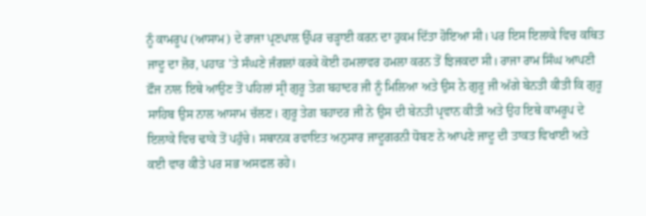ਨੂੰ ਕਾਮਰੂਪ (ਆਸਾਮ) ਦੇ ਰਾਜਾ ਪ੍ਰਣਪਾਲ ਉੱਪਰ ਚੜ੍ਹਾਈ ਕਰਨ ਦਾ ਹੁਕਮ ਦਿੱਤਾ ਹੋਇਆ ਸੀ। ਪਰ ਇਸ ਇਲਾਕੇ ਵਿਚ ਕਥਿਤ ਜਾਦੂ ਦਾ ਜ਼ੋਰ, ਪਹਾੜ 'ਤੇ ਸੰਘਣੇ ਜੰਗਲਾਂ ਕਰਕੇ ਕੋਈ ਹਮਲਾਵਰ ਹਮਲਾ ਕਰਨ ਤੋਂ ਝਿਜਕਦਾ ਸੀ। ਰਾਜਾ ਰਾਮ ਸਿੰਘ ਆਪਣੀ ਫ਼ੌਜ ਨਾਲ ਇਥੇ ਆਉਣ ਤੋਂ ਪਹਿਲਾਂ ਸ੍ਰੀ ਗੁਰੂ ਤੇਗ਼ ਬਹਾਦਰ ਜੀ ਨੂੰ ਮਿਲਿਆ ਅਤੇ ਉਸ ਨੇ ਗੁਰੂ ਜੀ ਅੱਗੇ ਬੇਨਤੀ ਕੀਤੀ ਕਿ ਗੁਰੂ ਸਾਹਿਬ ਉਸ ਨਾਲ ਆਸਾਮ ਚੱਲਣ। ਗੁਰੂ ਤੇਗ਼ ਬਹਾਦਰ ਜੀ ਨੇ ਉਸ ਦੀ ਬੇਨਤੀ ਪ੍ਰਵਾਨ ਕੀਤੀ ਅਤੇ ਉਹ ਇਥੇ ਕਾਮਰੂਪ ਦੇ ਇਲਾਕੇ ਵਿਚ ਢਾਕੇ ਤੋਂ ਪਹੁੰਚੇ। ਸਥਾਨਕ ਰਵਾਇਤ ਅਨੁਸਾਰ ਜਾਦੂਗਰਨੀ ਧੋਬਣ ਨੇ ਆਪਣੇ ਜਾਦੂ ਦੀ ਤਾਕਤ ਵਿਖਾਈ ਅਤੇ ਕਈ ਵਾਰ ਕੀਤੇ ਪਰ ਸਭ ਅਸਫਲ ਰਹੇ।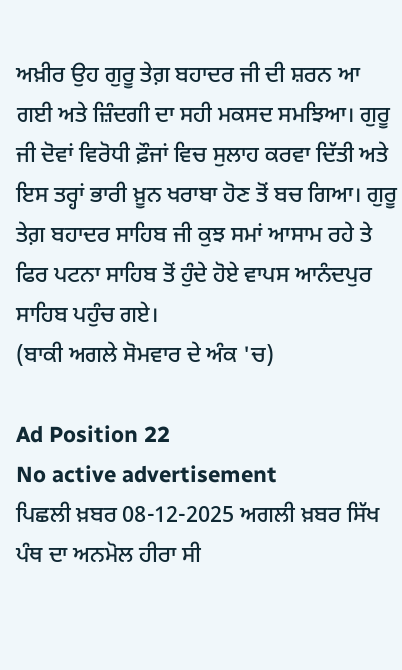ਅਖ਼ੀਰ ਉਹ ਗੁਰੂ ਤੇਗ਼ ਬਹਾਦਰ ਜੀ ਦੀ ਸ਼ਰਨ ਆ ਗਈ ਅਤੇ ਜ਼ਿੰਦਗੀ ਦਾ ਸਹੀ ਮਕਸਦ ਸਮਝਿਆ। ਗੁਰੂ ਜੀ ਦੋਵਾਂ ਵਿਰੋਧੀ ਫ਼ੌਜਾਂ ਵਿਚ ਸੁਲਾਹ ਕਰਵਾ ਦਿੱਤੀ ਅਤੇ ਇਸ ਤਰ੍ਹਾਂ ਭਾਰੀ ਖ਼ੂਨ ਖਰਾਬਾ ਹੋਣ ਤੋਂ ਬਚ ਗਿਆ। ਗੁਰੂ ਤੇਗ਼ ਬਹਾਦਰ ਸਾਹਿਬ ਜੀ ਕੁਝ ਸਮਾਂ ਆਸਾਮ ਰਹੇ ਤੇ ਫਿਰ ਪਟਨਾ ਸਾਹਿਬ ਤੋਂ ਹੁੰਦੇ ਹੋਏ ਵਾਪਸ ਆਨੰਦਪੁਰ ਸਾਹਿਬ ਪਹੁੰਚ ਗਏ।
(ਬਾਕੀ ਅਗਲੇ ਸੋਮਵਾਰ ਦੇ ਅੰਕ 'ਚ)

Ad Position 22
No active advertisement
ਪਿਛਲੀ ਖ਼ਬਰ 08-12-2025 ਅਗਲੀ ਖ਼ਬਰ ਸਿੱਖ ਪੰਥ ਦਾ ਅਨਮੋਲ ਹੀਰਾ ਸੀ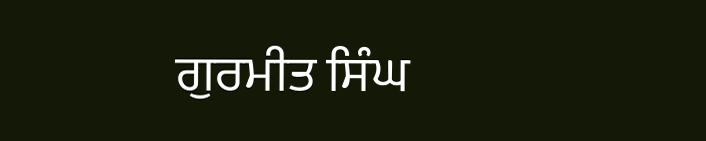ਗੁਰਮੀਤ ਸਿੰਘ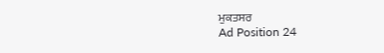ਮੁਕਤਸਰ
Ad Position 24